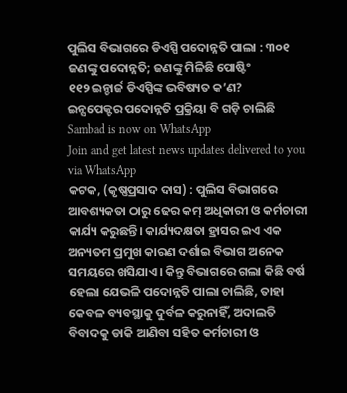ପୁଲିସ ବିଭାଗରେ ଡିଏସ୍ପି ପଦୋନ୍ନତି ପାଲା : ୩୦୧ ଜଣଙ୍କୁ ପଦୋନ୍ନତି; ଜଣଙ୍କୁ ମିଳିଛି ପୋଷ୍ଟିଂ
୧୧୨ ଇନ୍ଚାର୍ଜ ଡିଏସ୍ପିଙ୍କ ଭବିଷ୍ୟତ କ’ଣ?
ଇନ୍ସପେକ୍ଟର ପଦୋନ୍ନତି ପ୍ରକ୍ରିୟା ବି ଗଡ଼ି ଚାଲିଛି
Sambad is now on WhatsApp
Join and get latest news updates delivered to you via WhatsApp
କଟକ, (କୃଷ୍ଣପ୍ରସାଦ ଦାସ) : ପୁଲିସ ବିଭାଗରେ ଆବଶ୍ୟକତା ଠାରୁ ଢେର କମ୍ ଅଧିକାରୀ ଓ କର୍ମଚାରୀ କାର୍ଯ୍ୟ କରୁଛନ୍ତି। କାର୍ଯ୍ୟଦକ୍ଷତା ହ୍ରାସର ଇଏ ଏକ ଅନ୍ୟତମ ପ୍ରମୁଖ କାରଣ ଦର୍ଶାଇ ବିଭାଗ ଅନେକ ସମୟରେ ଖସିଯାଏ। କିନ୍ତୁ ବିଭାଗରେ ଗଲା କିଛି ବର୍ଷ ହେଲା ଯେଭଳି ପଦୋନ୍ନତି ପାଲା ଚାଲିଛି, ତାହା କେବଳ ବ୍ୟବସ୍ଥାକୁ ଦୁର୍ବଳ କରୁନାହିଁ, ଅଦାଲତି ବିବାଦକୁ ଡାକି ଆଣିବା ସହିତ କର୍ମଚାରୀ ଓ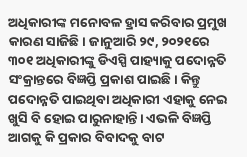ଅଧିକାରୀଙ୍କ ମନୋବଳ ହ୍ରାସ କରିବାର ପ୍ରମୁଖ କାରଣ ସାଜିଛି। ଜାନୁଆରି ୨୯, ୨୦୨୧ରେ ୩୦୧ ଅଧିକାରୀଙ୍କୁ ଡିଏସ୍ପି ପାହ୍ୟାକୁ ପଦୋନ୍ନତି ସଂକ୍ରାନ୍ତରେ ବିଜ୍ଞପ୍ତି ପ୍ରକାଶ ପାଇଛି। କିନ୍ତୁ ପଦୋନ୍ନତି ପାଇଥିବା ଅଧିକାରୀ ଏହାକୁ ନେଇ ଖୁସି ବି ହୋଇ ପାରୁନାହାନ୍ତି। ଏଭଳି ବିଜ୍ଞପ୍ତି ଆଗକୁ କି ପ୍ରକାର ବିବାଦକୁ ବାଟ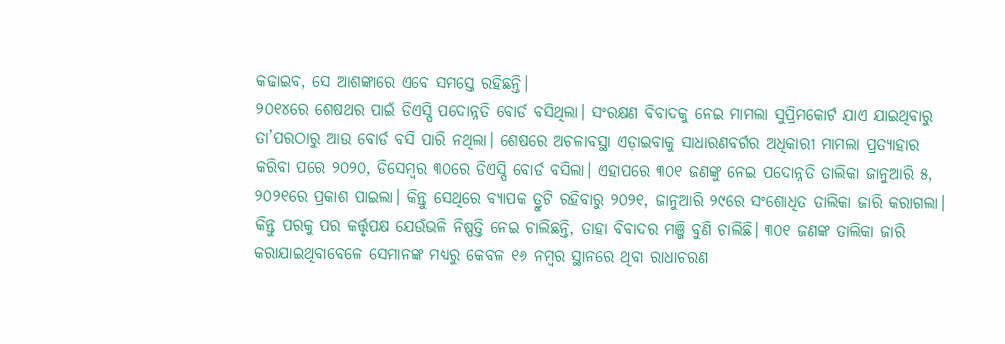କଢାଇବ, ସେ ଆଶଙ୍କାରେ ଏବେ ସମସ୍ତେ ରହିଛନ୍ତି।
୨୦୧୪ରେ ଶେଷଥର ପାଇଁ ଡିଏସ୍ପି ପଦୋନ୍ନତି ବୋର୍ଡ ବସିଥିଲା। ସଂରକ୍ଷଣ ବିବାଦକୁ ନେଇ ମାମଲା ସୁପ୍ରିମକୋର୍ଟ ଯାଏ ଯାଇଥିବାରୁ ତା’ପରଠାରୁ ଆଉ ବୋର୍ଡ ବସି ପାରି ନଥିଲା। ଶେଷରେ ଅଚଳାବସ୍ଥା ଏଡ଼ାଇବାକୁ ସାଧାରଣବର୍ଗର ଅଧିକାରୀ ମାମଲା ପ୍ରତ୍ୟାହାର କରିବା ପରେ ୨୦୨୦, ଡିସେମ୍ବର ୩୦ରେ ଡିଏସ୍ପି ବୋର୍ଡ ବସିଲା। ଏହାପରେ ୩୦୧ ଜଣଙ୍କୁ ନେଇ ପଦୋନ୍ନତି ତାଲିକା ଜାନୁଆରି ୫, ୨୦୨୧ରେ ପ୍ରକାଶ ପାଇଲା। କିନ୍ତୁ ସେଥିରେ ବ୍ୟାପକ ତ୍ରୁଟି ରହିବାରୁ ୨୦୨୧, ଜାନୁଆରି ୨୯ରେ ସଂଶୋଧିତ ତାଲିକା ଜାରି କରାଗଲା।
କିନ୍ତୁ ପରକୁ ପର କର୍ତ୍ତୃପକ୍ଷ ଯେଉଁଭଳି ନିଷ୍ପତ୍ତି ନେଇ ଚାଲିଛନ୍ତି, ତାହା ବିବାଦର ମଞ୍ଜି ବୁଣି ଚାଲିଛି। ୩୦୧ ଜଣଙ୍କ ତାଲିକା ଜାରି କରାଯାଇଥିବାବେଳେ ସେମାନଙ୍କ ମଧ୍ୟରୁ କେବଳ ୧୬ ନମ୍ବର ସ୍ଥାନରେ ଥିବା ରାଧାଚରଣ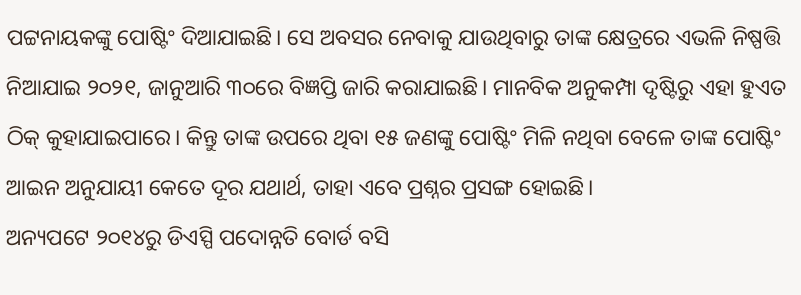ପଟ୍ଟନାୟକଙ୍କୁ ପୋଷ୍ଟିଂ ଦିଆଯାଇଛି। ସେ ଅବସର ନେବାକୁ ଯାଉଥିବାରୁ ତାଙ୍କ କ୍ଷେତ୍ରରେ ଏଭଳି ନିଷ୍ପତ୍ତି ନିଆଯାଇ ୨୦୨୧, ଜାନୁଆରି ୩୦ରେ ବିଜ୍ଞପ୍ତି ଜାରି କରାଯାଇଛି। ମାନବିକ ଅନୁକମ୍ପା ଦୃଷ୍ଟିରୁ ଏହା ହୁଏତ ଠିକ୍ କୁହାଯାଇପାରେ। କିନ୍ତୁ ତାଙ୍କ ଉପରେ ଥିବା ୧୫ ଜଣଙ୍କୁ ପୋଷ୍ଟିଂ ମିଳି ନଥିବା ବେଳେ ତାଙ୍କ ପୋଷ୍ଟିଂ ଆଇନ ଅନୁଯାୟୀ କେତେ ଦୂର ଯଥାର୍ଥ, ତାହା ଏବେ ପ୍ରଶ୍ନର ପ୍ରସଙ୍ଗ ହୋଇଛି।
ଅନ୍ୟପଟେ ୨୦୧୪ରୁ ଡିଏସ୍ପି ପଦୋନ୍ନତି ବୋର୍ଡ ବସି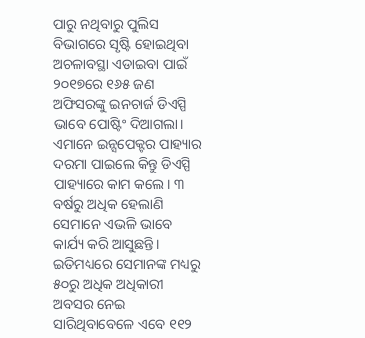ପାରୁ ନଥିବାରୁ ପୁଲିସ ବିଭାଗରେ ସୃଷ୍ଟି ହୋଇଥିବା ଅଚଳାବସ୍ଥା ଏଡାଇବା ପାଇଁ ୨୦୧୭ରେ ୧୬୫ ଜଣ ଅଫିସରଙ୍କୁ ଇନଚାର୍ଜ ଡିଏସ୍ପି ଭାବେ ପୋଷ୍ଟିଂ ଦିଆଗଲା। ଏମାନେ ଇନ୍ସପେକ୍ଟର ପାହ୍ୟାର ଦରମା ପାଇଲେ କିନ୍ତୁ ଡିଏସ୍ପି ପାହ୍ୟାରେ କାମ କଲେ। ୩ ବର୍ଷରୁ ଅଧିକ ହେଲାଣି ସେମାନେ ଏଭଳି ଭାବେ କାର୍ଯ୍ୟ କରି ଆସୁଛନ୍ତି। ଇତିମଧ୍ୟରେ ସେମାନଙ୍କ ମଧ୍ୟରୁ ୫୦ରୁ ଅଧିକ ଅଧିକାରୀ ଅବସର ନେଇ ସାରିଥିବାବେଳେ ଏବେ ୧୧୨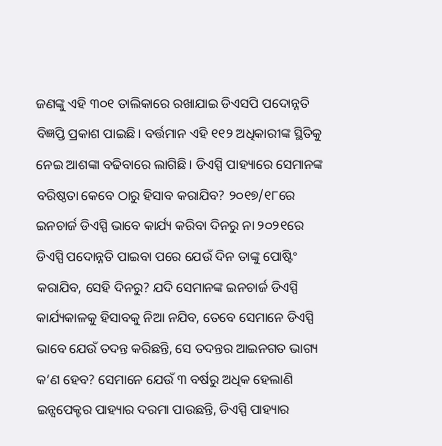ଜଣଙ୍କୁ ଏହି ୩୦୧ ତାଲିକାରେ ରଖାଯାଇ ଡିଏସପି ପଦୋନ୍ନତି ବିଜ୍ଞପ୍ତି ପ୍ରକାଶ ପାଇଛି। ବର୍ତ୍ତମାନ ଏହି ୧୧୨ ଅଧିକାରୀଙ୍କ ସ୍ଥିତିକୁ ନେଇ ଆଶଙ୍କା ବଢିବାରେ ଲାଗିଛି। ଡିଏସ୍ପି ପାହ୍ୟାରେ ସେମାନଙ୍କ ବରିଷ୍ଠତା କେବେ ଠାରୁ ହିସାବ କରାଯିବ? ୨୦୧୭/୧୮ରେ ଇନଚାର୍ଜ ଡିଏସ୍ପି ଭାବେ କାର୍ଯ୍ୟ କରିବା ଦିନରୁ ନା ୨୦୨୧ରେ ଡିଏସ୍ପି ପଦୋନ୍ନତି ପାଇବା ପରେ ଯେଉଁ ଦିନ ତାଙ୍କୁ ପୋଷ୍ଟିଂ କରାଯିବ, ସେହି ଦିନରୁ? ଯଦି ସେମାନଙ୍କ ଇନଚାର୍ଜ ଡିଏସ୍ପି କାର୍ଯ୍ୟକାଳକୁ ହିସାବକୁ ନିଆ ନଯିବ, ତେବେ ସେମାନେ ଡିଏସ୍ପି ଭାବେ ଯେଉଁ ତଦନ୍ତ କରିଛନ୍ତି, ସେ ତଦନ୍ତର ଆଇନଗତ ଭାଗ୍ୟ କ’ଣ ହେବ? ସେମାନେ ଯେଉଁ ୩ ବର୍ଷରୁ ଅଧିକ ହେଲାଣି ଇନ୍ସପେକ୍ଟର ପାହ୍ୟାର ଦରମା ପାଉଛନ୍ତି, ଡିଏସ୍ପି ପାହ୍ୟାର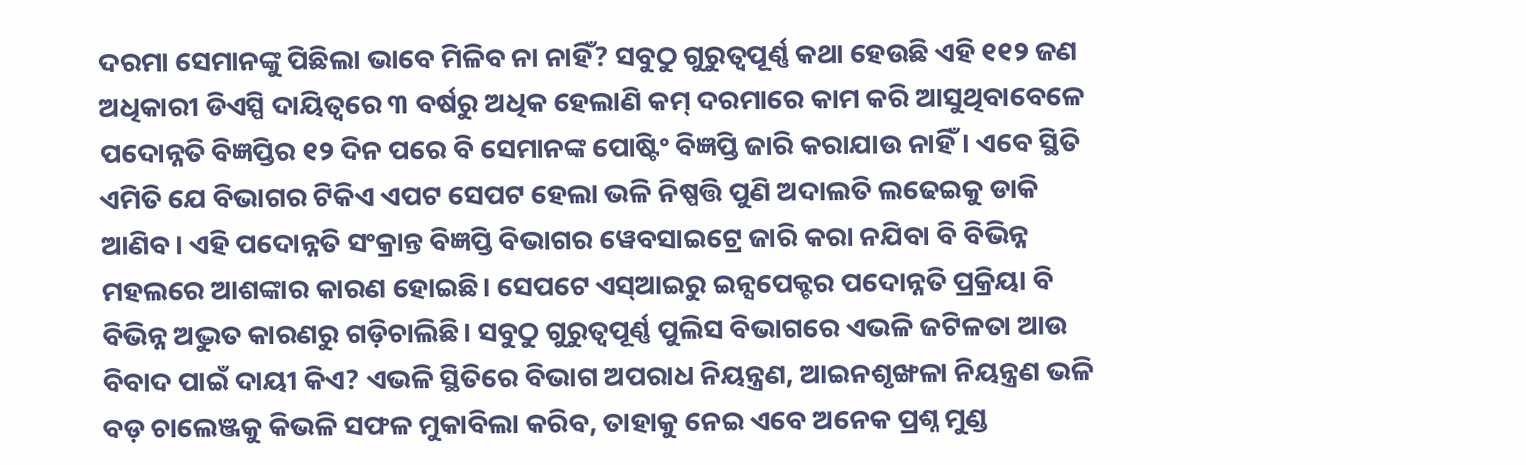ଦରମା ସେମାନଙ୍କୁ ପିଛିଲା ଭାବେ ମିଳିବ ନା ନାହିଁ? ସବୁଠୁ ଗୁରୁତ୍ବପୂର୍ଣ୍ଣ କଥା ହେଉଛି ଏହି ୧୧୨ ଜଣ ଅଧିକାରୀ ଡିଏସ୍ପି ଦାୟିତ୍ବରେ ୩ ବର୍ଷରୁ ଅଧିକ ହେଲାଣି କମ୍ ଦରମାରେ କାମ କରି ଆସୁଥିବାବେଳେ ପଦୋନ୍ନତି ବିଜ୍ଞପ୍ତିର ୧୨ ଦିନ ପରେ ବି ସେମାନଙ୍କ ପୋଷ୍ଟିଂ ବିଜ୍ଞପ୍ତି ଜାରି କରାଯାଉ ନାହିଁ। ଏବେ ସ୍ଥିତି ଏମିତି ଯେ ବିଭାଗର ଟିକିଏ ଏପଟ ସେପଟ ହେଲା ଭଳି ନିଷ୍ପତ୍ତି ପୁଣି ଅଦାଲତି ଲଢେଇକୁ ଡାକି ଆଣିବ। ଏହି ପଦୋନ୍ନତି ସଂକ୍ରାନ୍ତ ବିଜ୍ଞପ୍ତି ବିଭାଗର ୱେବସାଇଟ୍ରେ ଜାରି କରା ନଯିବା ବି ବିଭିନ୍ନ ମହଲରେ ଆଶଙ୍କାର କାରଣ ହୋଇଛି। ସେପଟେ ଏସ୍ଆଇରୁ ଇନ୍ସପେକ୍ଟର ପଦୋନ୍ନତି ପ୍ରକ୍ରିୟା ବି ବିଭିନ୍ନ ଅଦ୍ଭୁତ କାରଣରୁ ଗଡ଼ିଚାଲିଛି। ସବୁଠୁ ଗୁରୁତ୍ବପୂର୍ଣ୍ଣ ପୁଲିସ ବିଭାଗରେ ଏଭଳି ଜଟିଳତା ଆଉ ବିବାଦ ପାଇଁ ଦାୟୀ କିଏ? ଏଭଳି ସ୍ଥିତିରେ ବିଭାଗ ଅପରାଧ ନିୟନ୍ତ୍ରଣ, ଆଇନଶୃଙ୍ଖଳା ନିୟନ୍ତ୍ରଣ ଭଳି ବଡ଼ ଚାଲେଞ୍ଜକୁ କିଭଳି ସଫଳ ମୁକାବିଲା କରିବ, ତାହାକୁ ନେଇ ଏବେ ଅନେକ ପ୍ରଶ୍ନ ମୁଣ୍ଡ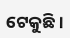ଟେକୁଛି।